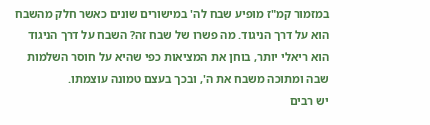במזמור קמ"ז מופיע שבח לה' במישורים שונים כאשר חלק מהשבח הוא על דרך הניגוד. מה פשרו של שבח זה? השבח על דרך הניגוד הוא ריאלי יותר, בוחן את המציאות כפי שהיא על חוסר השלמות שבה ומתוכה משבח את ה', ובכך בעצם טמונה עוצמתו.
יש רבים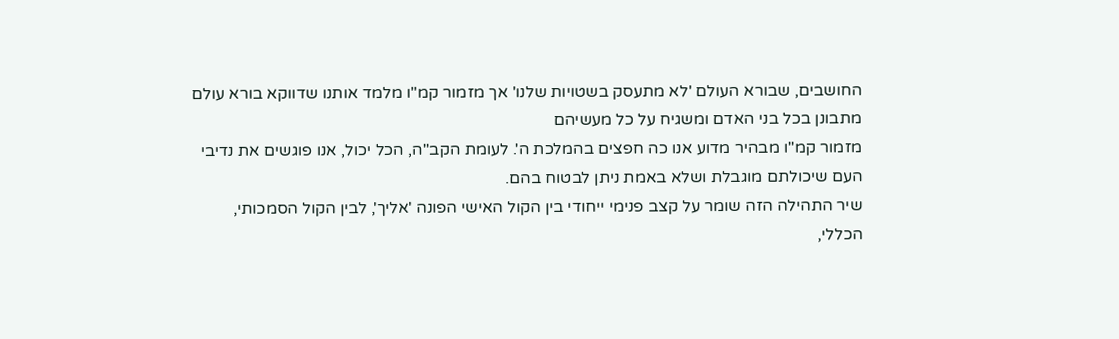החושבים, שבורא העולם 'לא מתעסק בשטויות שלנו' אך מזמור קמ"ו מלמד אותנו שדווקא בורא עולם מתבונן בכל בני האדם ומשגיח על כל מעשיהם
מזמור קמ"ו מבהיר מדוע אנו כה חפצים בהמלכת ה'. לעומת הקב"ה, הכל יכול, אנו פוגשים את נדיבי העם שיכולתם מוגבלת ושלא באמת ניתן לבטוח בהם.
שיר התהילה הזה שומר על קצב פנימי ייחודי בין הקול האישי הפונה 'אליך', לבין הקול הסמכותי, הכללי,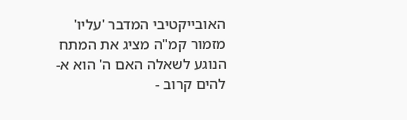האובייקטיבי המדבר 'עליו'
מזמור קמ"ה מציג את המתח הנוגע לשאלה האם ה' הוא א-להים קרוב -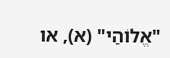"אֱלוֹהַי" (א), או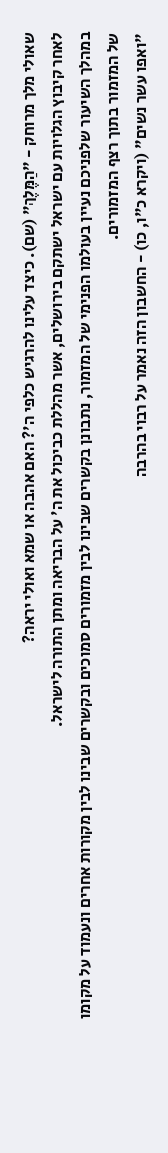שאולי מלך מרוחק - "הַמֶּלֶךְ" (שם). כיצד עלינו להרגיש כלפי ה'? האם אהבה או שמא ואולי יראה?
לאחר קיבוץ הגלויות עם ישראל ישתקם בירושלים, אשר מהללת כביכול את ה' על הבריאה ומתן התורה לישראל.
במהלך השיעור שלפניכם נעיין בעולמו הפנימי של המזמור, נתבונן בקשרים שבינו לבין מזמורים סמוכים ובקשרים שבינו לבין מקורות אחרים ונעמוד על מקומו של המזמור בתוך רצף המזמורים.
"ואפו עשר נשים" (ויקרא כ"ו, כו) - החשבון הזה נאמר על רבוי בהרבה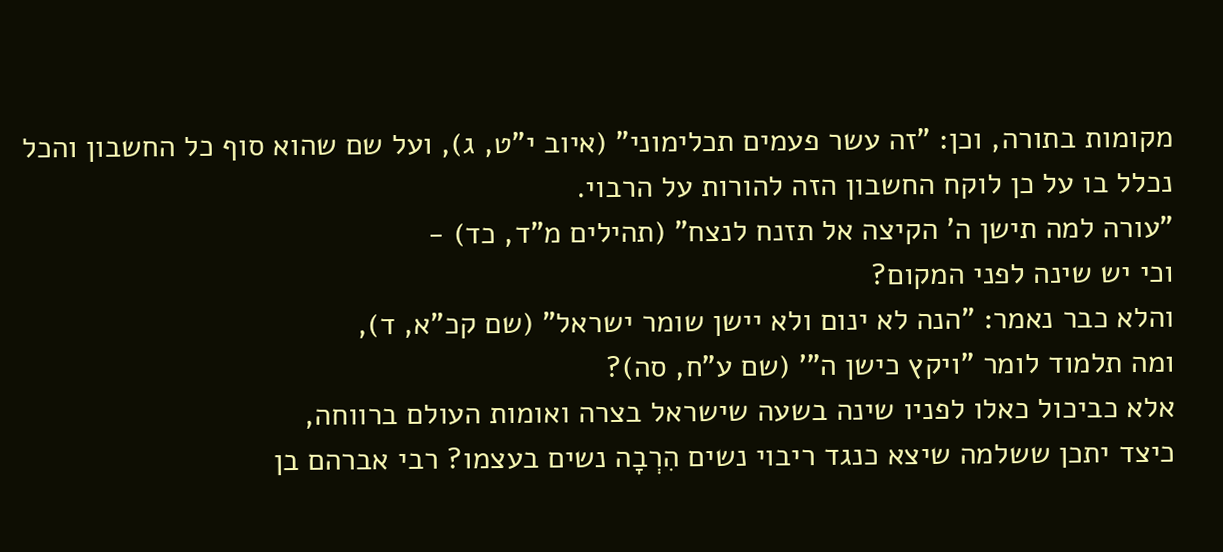מקומות בתורה, וכן: "זה עשר פעמים תכלימוני" (איוב י"ט, ג), ועל שם שהוא סוף כל החשבון והכל נכלל בו על כן לוקח החשבון הזה להורות על הרבוי.
"עורה למה תישן ה' הקיצה אל תזנח לנצח" (תהילים מ"ד, כד) -
וכי יש שינה לפני המקום?
והלא כבר נאמר: "הנה לא ינום ולא יישן שומר ישראל" (שם קכ"א, ד),
ומה תלמוד לומר "ויקץ כישן ה"' (שם ע"ח, סה)?
אלא כביכול כאלו לפניו שינה בשעה שישראל בצרה ואומות העולם ברווחה,
כיצד יתכן ששלמה שיצא כנגד ריבוי נשים הִרְבָה נשים בעצמו? רבי אברהם בן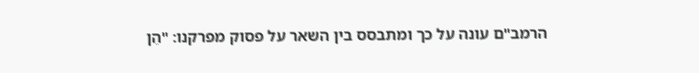הרמב"ם עונה על כך ומתבסס בין השאר על פסוק מפרקנו: "הֵן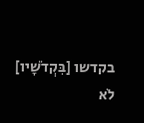בקדשו [בִּקְדֹשָׁיו] לֹא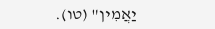יַאֲמִין" (טו).